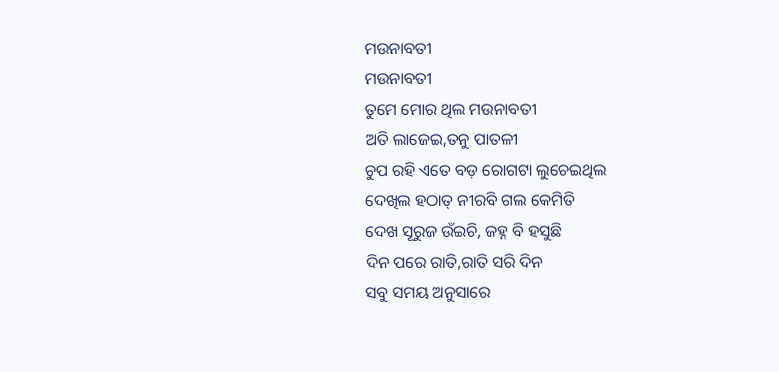ମଉନାବତୀ
ମଉନାବତୀ
ତୁମେ ମୋର ଥିଲ ମଉନାବତୀ
ଅତି ଲାଜେଇ,ତନୁ ପାତଳୀ
ଚୁପ ରହି ଏତେ ବଡ଼ ରୋଗଟା ଲୁଚେଇଥିଲ
ଦେଖିଲ ହଠାତ୍ ନୀରବି ଗଲ କେମିତି
ଦେଖ ସୂରୁଜ ଉଁଇଚି, ଜହ୍ନ ବି ହସୁଛି
ଦିନ ପରେ ରାତି,ରାତି ସରି ଦିନ
ସବୁ ସମୟ ଅନୁସାରେ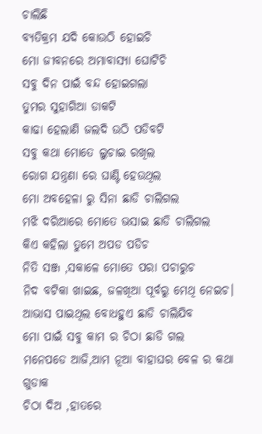ଚାଲିଛି
ବ୍ୟତିକ୍ରମ ଯଦି କୋଉଠି ହୋଇଚି
ମୋ ଜୀବନରେ ଅମାବାସ୍ୟା ଘୋଟିଚି
ସବୁ ଦିନ ପାଇଁ ବନ୍ଦ ହୋଇଗଲା
ତୁମର ସୁହାଗିଆ ଡାକଟି
କାଢା ହେଲାଣି ଜଲଦି ଉଠି ପଡିବଟି
ସବୁ କଥା ମୋତେ ଲୁଚାଇ ରଖିଲ
ରୋଗ ଯନ୍ତ୍ରଣା ରେ ଘାଣ୍ଟି ହେଉଥିଲ
ମୋ ଅବହେଳା ରୁ ସିନା ଛାଡି ଚାଲିଗଲ
ମଝି ଦରିଆରେ ମୋତେ ଭସାଇ ଛାଡି ଚାଲିଗଲ
କିଏ କହିଲା ତୁମେ ଅପଡ ପଡିଚ
ନିତି ସଞ୍ଜ ,ସକାଳେ ମୋତେ ପରା ପଚାରୁଚ
ନିଦ ବଟିକା ଖାଇଛ, ଜଳଖିଆ ପୂର୍ବରୁ ମେଥି ନେଇଚ।
ଆଭାସ ପାଇଥିଲ ବୋଧହୁଏ ଛାଡି ଚାଲିଯିବ
ମୋ ପାଇଁ ସବୁ କାମ ର ଚିଠା ଛାଡି ଗଲ
ମନେପଡେ ଆଜି,ଆମ ନୂଆ ବାହାଘର ବେଳ ର କଥା ଗୁଡାକ
ଚିଠା ଦିଅ ,ହାତରେ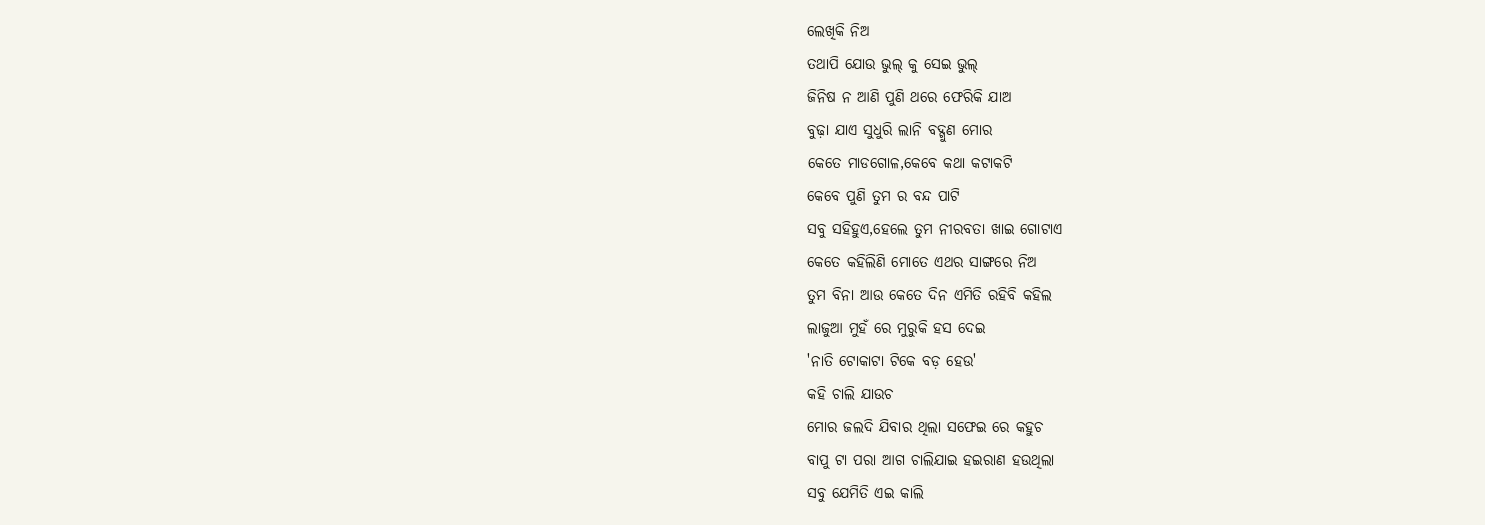ଲେଖିକି ନିଅ
ତଥାପି ଯୋଉ ଭୁଲ୍ କୁ ସେଇ ଭୁଲ୍
ଜିନିଷ ନ ଆଣି ପୁଣି ଥରେ ଫେରିକି ଯାଅ
ବୁଢ଼ା ଯାଏ ସୁଧୁରି ଲାନି ବଦ୍ଗୁଣ ମୋର
କେତେ ମାଡଗୋଳ,କେବେ କଥା କଟାକଟି
କେବେ ପୁଣି ତୁମ ର ବନ୍ଦ ପାଟି
ସବୁ ସହିହୁଏ,ହେଲେ ତୁମ ନୀରବତା ଖାଇ ଗୋଟାଏ
କେତେ କହିଲିଣି ମୋତେ ଏଥର ସାଙ୍ଗରେ ନିଅ
ତୁମ ବିନା ଆଉ କେତେ ଦିନ ଏମିତି ରହିବି କହିଲ
ଲାଜୁଆ ମୁହଁ ରେ ମୁରୁକି ହସ ଦେଇ
'ନାତି ଟୋକାଟା ଟିକେ ବଡ଼ ହେଉ'
କହି ଚାଲି ଯାଉଚ
ମୋର ଜଲଦି ଯିବାର ଥିଲା ସଫେଇ ରେ କହୁଚ
ବାପୁ ଟା ପରା ଆଗ ଚାଲିଯାଇ ହଇରାଣ ହଉଥିଲା
ସବୁ ଯେମିତି ଏଇ କାଲି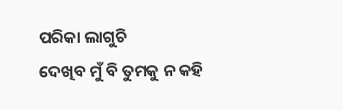ପରିକା ଲାଗୁଚି
ଦେଖିବ ମୁଁ ବି ତୁମକୁ ନ କହି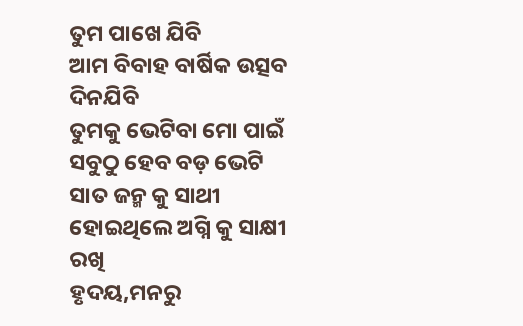ତୁମ ପାଖେ ଯିବି
ଆମ ବିବାହ ବାର୍ଷିକ ଉତ୍ସବ ଦିନଯିବି
ତୁମକୁ ଭେଟିବା ମୋ ପାଇଁ ସବୁଠୁ ହେବ ବଡ଼ ଭେଟି
ସାତ ଜନ୍ମ କୁ ସାଥୀ ହୋଇଥିଲେ ଅଗ୍ନି କୁ ସାକ୍ଷୀ ରଖି
ହୃଦୟ,ମନରୁ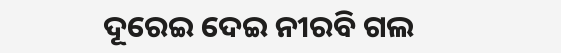ଦୂରେଇ ଦେଇ ନୀରବି ଗଲ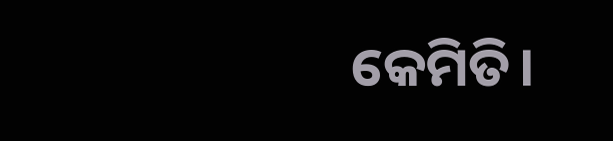କେମିତି।